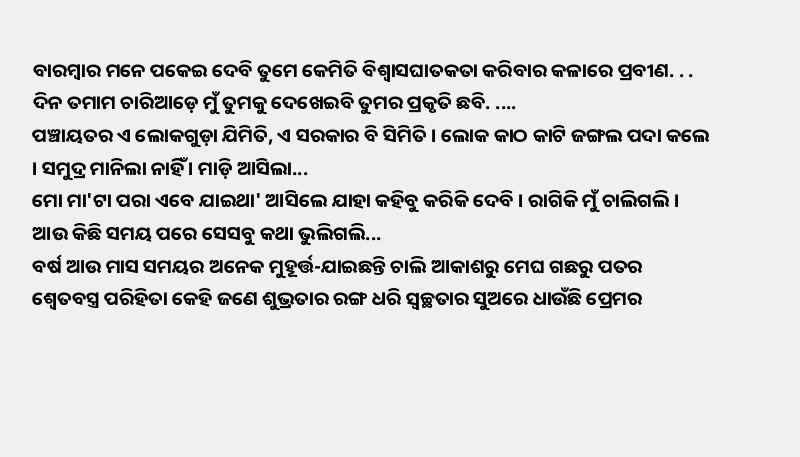ବାରମ୍ୱାର ମନେ ପକେଇ ଦେବି ତୁମେ କେମିତି ବିଶ୍ୱାସଘାତକତା କରିବାର କଳାରେ ପ୍ରବୀଣ. . . ଦିନ ତମାମ ଚାରିଆଡ଼େ ମୁଁ ତୁମକୁ ଦେଖେଇବି ତୁମର ପ୍ରକୃତି ଛବି. ....
ପଞ୍ଚାୟତର ଏ ଲୋକଗୁଡ଼ା ଯିମିତି, ଏ ସରକାର ବି ସିମିତି । ଲୋକ କାଠ କାଟି ଜଙ୍ଗଲ ପଦା କଲେ । ସମୁଦ୍ର ମାନିଲା ନାହିଁ । ମାଡ଼ି ଆସିଲା...
ମୋ ମା'ଟା ପରା ଏବେ ଯାଇଥା' ଆସିଲେ ଯାହା କହିବୁ କରିକି ଦେବି । ରାଗିକି ମୁଁ ଚାଲିଗଲି । ଆଉ କିଛି ସମୟ ପରେ ସେସବୁ କଥା ଭୁଲିଗଲି...
ବର୍ଷ ଆଉ ମାସ ସମୟର ଅନେକ ମୁହୂର୍ତ୍ତ-ଯାଇଛନ୍ତି ଚାଲି ଆକାଶରୁ ମେଘ ଗଛରୁ ପତର
ଶ୍ୱେତବସ୍ତ୍ର ପରିହିତା କେହି ଜଣେ ଶୁଭ୍ରତାର ରଙ୍ଗ ଧରି ସ୍ୱଚ୍ଛତାର ସୁଅରେ ଧାଉଁଛି ପ୍ରେମର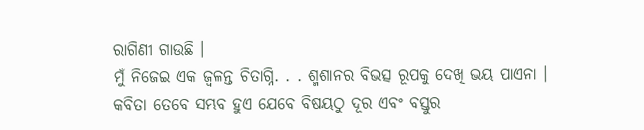ରାଗିଣୀ ଗାଉଛି ।
ମୁଁ ନିଜେଇ ଏକ ଜ୍ୱଳନ୍ତ ଚିତାଗ୍ନି. . . ଶ୍ମଶାନର ବିଭତ୍ସ ରୂପକୁ ଦେଖି ଭୟ ପାଏନା ।
କବିତା ତେବେ ସମ୍ଭବ ହୁଏ ଯେବେ ବିଷୟଠୁ ଦୂର ଏବଂ ବସ୍ତୁର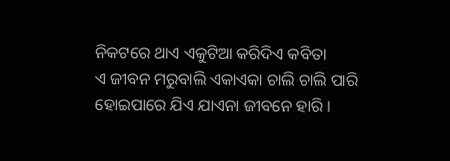ନିକଟରେ ଥାଏ ଏକୁଟିଆ କରିଦିଏ କବିତା
ଏ ଜୀବନ ମରୁବାଲି ଏକାଏକା ଚାଲି ଚାଲି ପାରି ହୋଇପାରେ ଯିଏ ଯାଏନା ଜୀବନେ ହାରି ।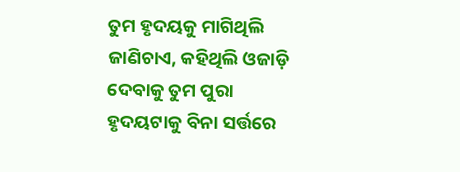ତୁମ ହୃଦୟକୁ ମାଗିଥିଲି ଜାଣିଚାଏ, କହିଥିଲି ଓଜାଡ଼ି ଦେବାକୁ ତୁମ ପୁରା ହୃଦୟଟାକୁ ବିନା ସର୍ତ୍ତରେ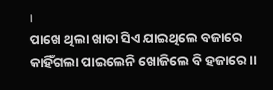।
ପାଖେ ଥିଲା ଖାତା ସିଏ ଯାଇଥିଲେ ବଜାରେ କାହିଁଗଲା ପାଇଲେନି ଖୋଜିଲେ ବି ହଜାରେ ।।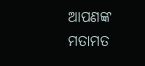ଆପଣଙ୍କ ମତାମତ